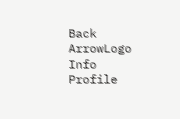Back ArrowLogo
Info
Profile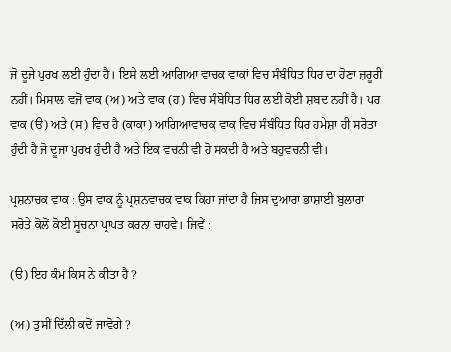ਜੋ ਦੂਜੇ ਪੁਰਖ ਲਈ ਹੁੰਦਾ ਹੈ। ਇਸੇ ਲਈ ਆਗਿਆ ਵਾਚਕ ਵਾਕਾਂ ਵਿਚ ਸੰਬੰਧਿਤ ਧਿਰ ਦਾ ਹੋਣਾ ਜ਼ਰੂਰੀ ਨਹੀਂ। ਮਿਸਾਲ ਵਜੋਂ ਵਾਕ (ਅ) ਅਤੇ ਵਾਕ (ਹ) ਵਿਚ ਸੰਬੋਧਿਤ ਧਿਰ ਲਈ ਕੋਈ ਸ਼ਬਦ ਨਹੀਂ ਹੈ। ਪਰ ਵਾਕ (ੳ) ਅਤੇ (ਸ) ਵਿਚ ਹੈ (ਕਾਕਾ) ਆਗਿਆਵਾਚਕ ਵਾਕ ਵਿਚ ਸੰਬੰਧਿਤ ਧਿਰ ਹਮੇਸ਼ਾ ਹੀ ਸਰੋਤਾ ਹੁੰਦੀ ਹੈ ਜੋ ਦੂਜਾ ਪੁਰਖ ਹੁੰਦੀ ਹੈ ਅਤੇ ਇਕ ਵਚਨੀ ਵੀ ਹੋ ਸਕਦੀ ਹੈ ਅਤੇ ਬਹੁਵਚਨੀ ਵੀ।

ਪ੍ਰਸ਼ਨਾਚਕ ਵਾਕ : ਉਸ ਵਾਕ ਨੂੰ ਪ੍ਰਸ਼ਨਵਾਚਕ ਵਾਕ ਕਿਹਾ ਜਾਂਦਾ ਹੈ ਜਿਸ ਦੁਆਰਾ ਭਾਸ਼ਾਈ ਬੁਲਾਰਾ ਸਰੋਤੇ ਕੋਲੋਂ ਕੋਈ ਸੂਚਨਾ ਪ੍ਰਾਪਤ ਕਰਨਾ ਚਾਹਵੇ। ਜਿਵੇਂ :

(ੳ) ਇਹ ਕੰਮ ਕਿਸ ਨੇ ਕੀਤਾ ਹੈ ?

(ਅ) ਤੁਸੀਂ ਦਿੱਲੀ ਕਦੋਂ ਜਾਵੋਗੇ ?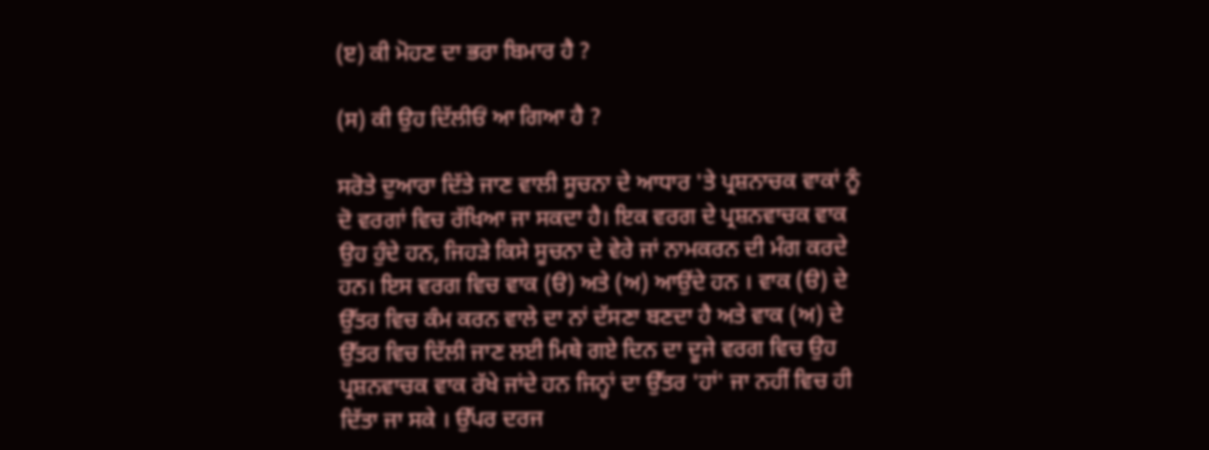(ੲ) ਕੀ ਮੋਹਣ ਦਾ ਭਰਾ ਬਿਮਾਰ ਹੈ ?

(ਸ) ਕੀ ਉਹ ਦਿੱਲੀਓਂ ਆ ਗਿਆ ਹੈ ?

ਸਰੋਤੇ ਦੁਆਰਾ ਦਿੱਤੇ ਜਾਣ ਵਾਲੀ ਸੂਚਨਾ ਦੇ ਆਧਾਰ 'ਤੇ ਪ੍ਰਸ਼ਨਾਚਕ ਵਾਕਾਂ ਨੂੰ ਦੋ ਵਰਗਾਂ ਵਿਚ ਰੱਖਿਆ ਜਾ ਸਕਦਾ ਹੈ। ਇਕ ਵਰਗ ਦੇ ਪ੍ਰਸ਼ਨਵਾਚਕ ਵਾਕ ਉਹ ਹੁੰਦੇ ਹਨ, ਜਿਹੜੇ ਕਿਸੇ ਸੂਚਨਾ ਦੇ ਵੇਰੇ ਜਾਂ ਨਾਮਕਰਨ ਦੀ ਮੰਗ ਕਰਦੇ ਹਨ। ਇਸ ਵਰਗ ਵਿਚ ਵਾਕ (ੳ) ਅਤੇ (ਅ) ਆਉਂਦੇ ਹਨ । ਵਾਕ (ੳ) ਦੇ ਉੱਤਰ ਵਿਚ ਕੰਮ ਕਰਨ ਵਾਲੇ ਦਾ ਨਾਂ ਦੱਸਣਾ ਬਣਦਾ ਹੈ ਅਤੇ ਵਾਕ (ਅ) ਦੇ ਉੱਤਰ ਵਿਚ ਦਿੱਲੀ ਜਾਣ ਲਈ ਮਿਥੇ ਗਏ ਦਿਨ ਦਾ ਦੂਜੇ ਵਰਗ ਵਿਚ ਉਹ ਪ੍ਰਸ਼ਨਵਾਚਕ ਵਾਕ ਰੱਖੇ ਜਾਂਦੇ ਹਨ ਜਿਨ੍ਹਾਂ ਦਾ ਉੱਤਰ 'ਹਾਂ' ਜਾ ਨਹੀਂ ਵਿਚ ਹੀ ਦਿੱਤਾ ਜਾ ਸਕੇ । ਉੱਪਰ ਦਰਜ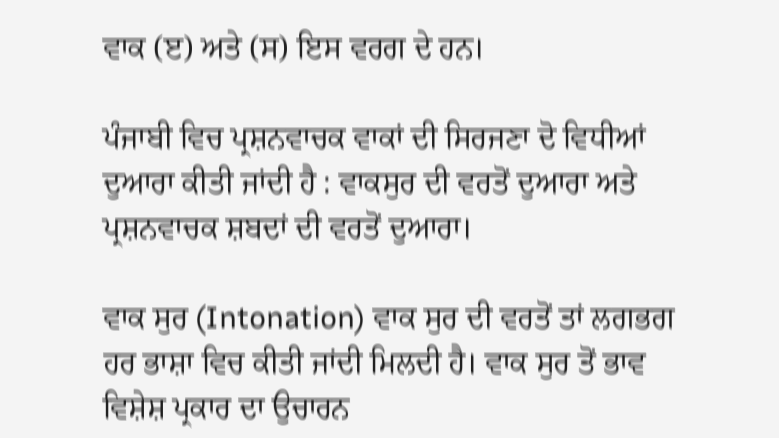ਵਾਕ (ੲ) ਅਤੇ (ਸ) ਇਸ ਵਰਗ ਦੇ ਹਨ।

ਪੰਜਾਬੀ ਵਿਚ ਪ੍ਰਸ਼ਨਵਾਚਕ ਵਾਕਾਂ ਦੀ ਸਿਰਜਣਾ ਦੋ ਵਿਧੀਆਂ ਦੁਆਰਾ ਕੀਤੀ ਜਾਂਦੀ ਹੈ : ਵਾਕਸੁਰ ਦੀ ਵਰਤੋਂ ਦੁਆਰਾ ਅਤੇ ਪ੍ਰਸ਼ਨਵਾਚਕ ਸ਼ਬਦਾਂ ਦੀ ਵਰਤੋਂ ਦੁਆਰਾ।

ਵਾਕ ਸੁਰ (Intonation) ਵਾਕ ਸੁਰ ਦੀ ਵਰਤੋਂ ਤਾਂ ਲਗਭਗ ਹਰ ਭਾਸ਼ਾ ਵਿਚ ਕੀਤੀ ਜਾਂਦੀ ਮਿਲਦੀ ਹੈ। ਵਾਕ ਸੁਰ ਤੋਂ ਭਾਵ ਵਿਸ਼ੇਸ਼ ਪ੍ਰਕਾਰ ਦਾ ਉਚਾਰਨ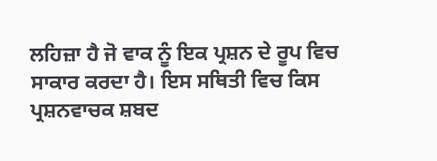ਲਹਿਜ਼ਾ ਹੈ ਜੋ ਵਾਕ ਨੂੰ ਇਕ ਪ੍ਰਸ਼ਨ ਦੇ ਰੂਪ ਵਿਚ ਸਾਕਾਰ ਕਰਦਾ ਹੈ। ਇਸ ਸਥਿਤੀ ਵਿਚ ਕਿਸ ਪ੍ਰਸ਼ਨਵਾਚਕ ਸ਼ਬਦ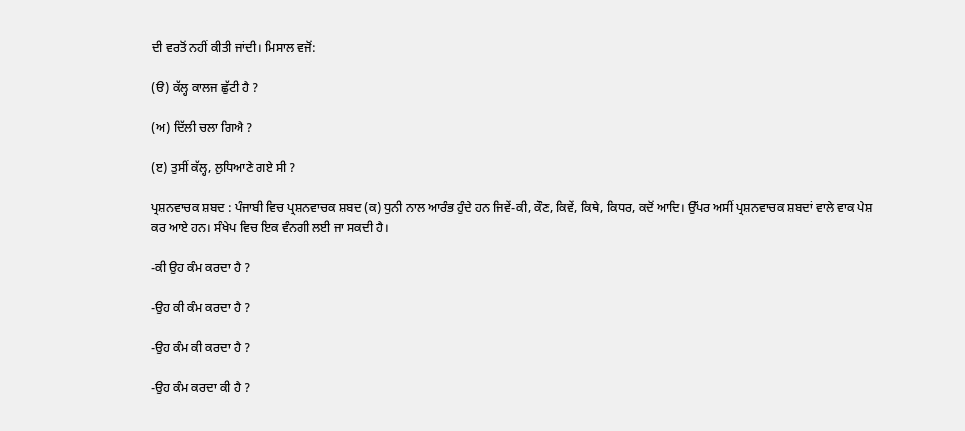ਦੀ ਵਰਤੋਂ ਨਹੀਂ ਕੀਤੀ ਜਾਂਦੀ। ਮਿਸਾਲ ਵਜੋਂ:

(ੳ) ਕੱਲ੍ਹ ਕਾਲਜ ਛੁੱਟੀ ਹੈ ?

(ਅ) ਦਿੱਲੀ ਚਲਾ ਗਿਐ ?

(ੲ) ਤੁਸੀਂ ਕੱਲ੍ਹ, ਲੁਧਿਆਣੇ ਗਏ ਸੀ ?

ਪ੍ਰਸ਼ਨਵਾਚਕ ਸ਼ਬਦ : ਪੰਜਾਬੀ ਵਿਚ ਪ੍ਰਸ਼ਨਵਾਚਕ ਸ਼ਬਦ (ਕ) ਧੁਨੀ ਨਾਲ ਆਰੰਭ ਹੁੰਦੇ ਹਨ ਜਿਵੇਂ-ਕੀ, ਕੌਣ, ਕਿਵੇਂ, ਕਿਥੇ, ਕਿਧਰ, ਕਦੋਂ ਆਦਿ। ਉੱਪਰ ਅਸੀਂ ਪ੍ਰਸ਼ਨਵਾਚਕ ਸ਼ਬਦਾਂ ਵਾਲੇ ਵਾਕ ਪੇਸ਼ ਕਰ ਆਏ ਹਨ। ਸੰਖੇਪ ਵਿਚ ਇਕ ਵੰਨਗੀ ਲਈ ਜਾ ਸਕਦੀ ਹੈ।

-ਕੀ ਉਹ ਕੰਮ ਕਰਦਾ ਹੈ ?

-ਉਹ ਕੀ ਕੰਮ ਕਰਦਾ ਹੈ ?

-ਉਹ ਕੰਮ ਕੀ ਕਰਦਾ ਹੈ ?

-ਉਹ ਕੰਮ ਕਰਦਾ ਕੀ ਹੈ ?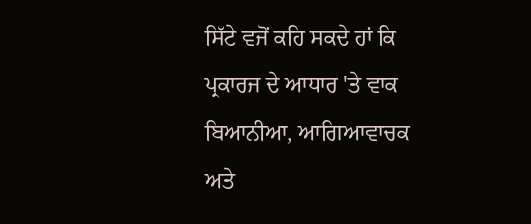ਸਿੱਟੇ ਵਜੋਂ ਕਹਿ ਸਕਦੇ ਹਾਂ ਕਿ ਪ੍ਰਕਾਰਜ ਦੇ ਆਧਾਰ 'ਤੇ ਵਾਕ ਬਿਆਨੀਆ, ਆਗਿਆਵਾਚਕ ਅਤੇ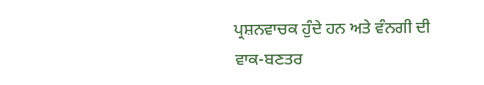ਪ੍ਰਸ਼ਨਵਾਚਕ ਹੁੰਦੇ ਹਨ ਅਤੇ ਵੰਨਗੀ ਦੀ ਵਾਕ-ਬਣਤਰ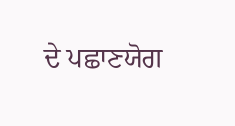ਦੇ ਪਛਾਣਯੋਗ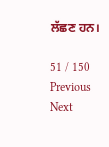ਲੱਛਣ ਹਨ।

51 / 150
Previous
Next